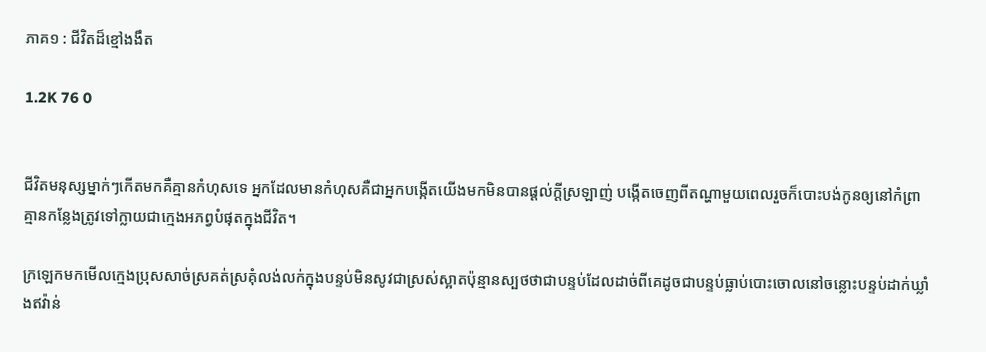ភាគ១ : ជីវិតដ៏ខ្មៅងងឹត

1.2K 76 0


ជីវិតមនុស្សម្នាក់ៗកើតមកគឺគ្មានកំហុសទេ អ្នកដែលមានកំហុសគឺជាអ្នកបង្កើតយើងមកមិនបានផ្ដល់ក្ដីស្រឡាញ់ បង្កើតចេញពីតណ្ហាមួយពេលរួចក៏បោះបង់កូនឲ្យនៅកំព្រា គ្មានកន្លែងត្រូវទៅក្លាយជាក្មេងអភព្វបំផុតក្នុងជីវិត។

ក្រឡេកមកមើលក្មេងប្រុសសាច់ស្រគត់ស្រគុំលង់លក់ក្នុងបន្ទប់មិនសូវជាស្រស់ស្អាតប៉ុន្មានស្បថថាជាបន្ទប់ដែលដាច់ពីគេដូចជាបន្ទប់ធ្លាប់បោះចោលនៅចន្លោះបន្ទប់ដាក់ឃ្លាំងឥវ៉ាន់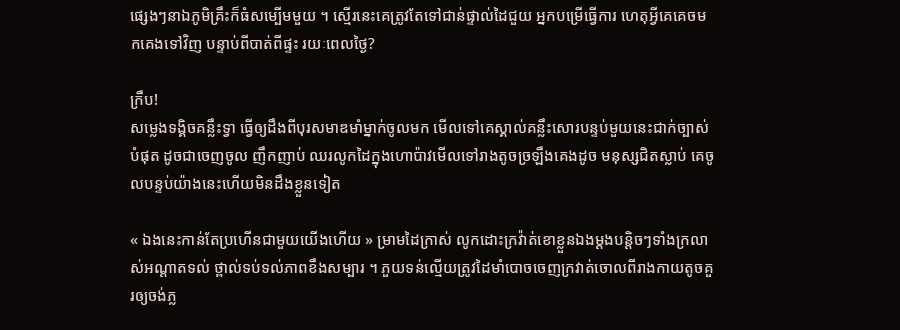ផ្សេងៗនាឯភូមិគ្រឹះក៏ធំសម្បើមមួយ ។ ស្មើរនេះគេត្រូវតែទៅជាន់ផ្ទាល់ដៃជួយ អ្នកបម្រើធ្វើការ ហេតុអ្វីគេគេចមកគេងទៅវិញ បន្ទាប់ពីបាត់ពីផ្ទះ រយៈពេលថ្ងៃ?

ក្រឹប!
សម្លេងទង្គិចគន្លឹះទ្វា ធ្វើឲ្យដឹងពីបុរសមាឌមាំម្នាក់ចូលមក មើលទៅគេស្គាល់គន្លឹះសោរបន្ទប់មួយនេះជាក់ច្បាស់បំផុត ដូចជាចេញចូល ញឹកញាប់ ឈរលូកដៃក្នុងហោប៉ាវមើលទៅរាងតូចច្រឡឹងគេងដូច មនុស្សជិតស្លាប់ គេចូលបន្ទប់យ៉ាងនេះហើយមិនដឹងខ្លួនទៀត

« ឯងនេះកាន់តែប្រហើនជាមួយយើងហើយ » ម្រាមដៃក្រាស់ លូកដោះក្រវ៉ាត់ខោខ្លួនឯងម្ដងបន្តិចៗទាំងក្រលាស់អណ្ដាតទល់ ថ្ពាល់ទប់ទល់ភាពខឹងសម្បារ ។ ភួយទន់ល្មើយត្រូវដៃមាំបោចចេញក្រវាត់ចោលពីរាងកាយតូចគួរឲ្យចង់ភ្ល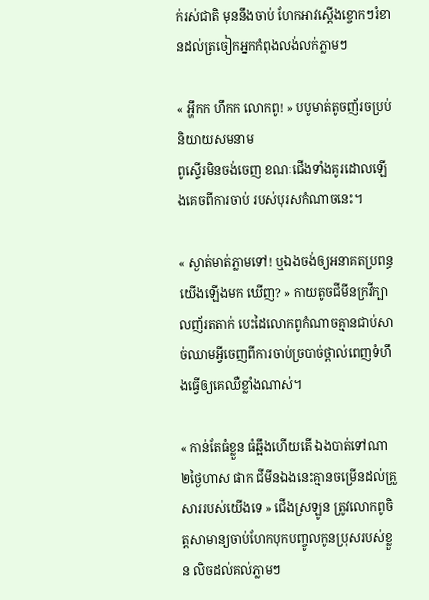ក់រស់ជាតិ មុននឹងចាប់ ហែកអាវស្ដើងខ្ចោកៗរំខានដល់ត្រចៀកអ្នកកំពុងលង់លក់ភ្លាមៗ

« អ្ហឹកក ហឹកក លោកពូ! » បបូមាត់តូចញ័រចប្រប់និយាយសមនាម
ពូស្ទើរមិនចង់ចេញ ខណៈជើងទាំងគូរដោលឡើងគេចពីការចាប់ របស់បុរសកំណាចនេះ។

« ស្ងាត់មាត់ភ្លាមទៅ! ឬឯងចង់ឲ្យអនាគតប្រពន្ធយើងឡើងមក ឃើញ? » កាយតូចជីមីនក្រវីក្បាលញ័រតតាក់ បេះដៃលោកពូកំណាចគ្មានជាប់សាច់ឈាមអ្វីចេញពីការចាប់ច្របាច់ថ្ពាល់ពេញទំហឹងធ្វើឲ្យគេឈឺខ្លាំងណាស់។

« កាន់តែធំខ្លួន ធំឆ្អឹងហើយតើ ឯងបាត់ទៅណា ២ថ្ងៃហាស ផាក ជីមីនឯងនេះគ្មានចម្រើនដល់គ្រួសាររបស់យើងទេ » ជើងស្រឡូន ត្រូវលោកពូចិត្តសាមាន្យចាប់ហែកបុកបញ្ចូលកូនប្រុសរបស់ខ្លួន លិចដល់គល់ភ្លាមៗ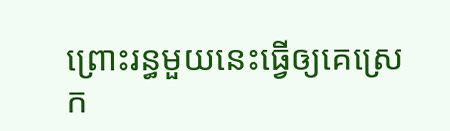ព្រោះរន្ធមួយនេះធ្វើឲ្យគេស្រេក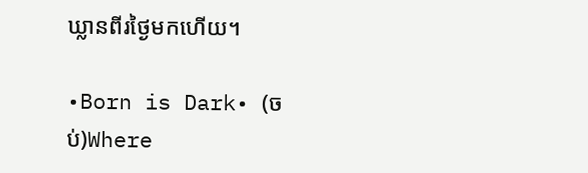ឃ្លានពីរថ្ងៃមកហើយ។

•Born is Dark• (ចប់)Where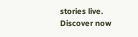stories live. Discover now